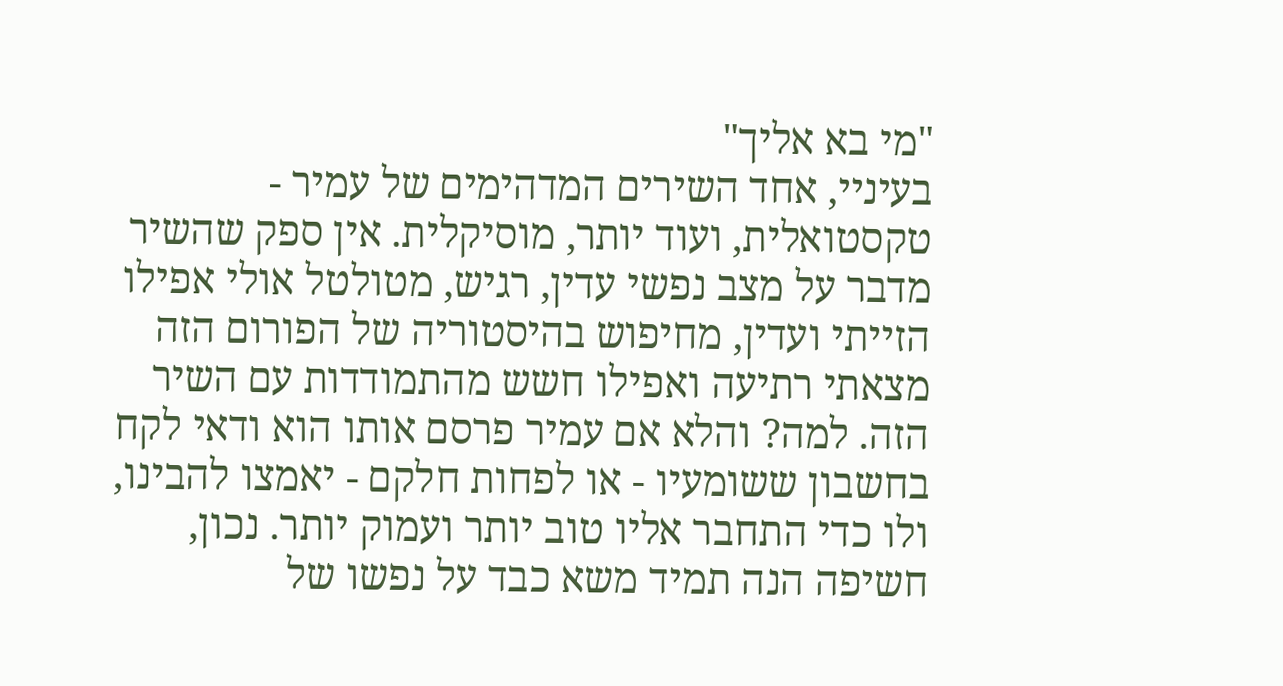"מי בא אליך"
בעיניי, אחד השירים המדהימים של עמיר - טקסטואלית, ועוד יותר, מוסיקלית. אין ספק שהשיר מדבר על מצב נפשי עדין, רגיש, מטולטל אולי אפילו הזייתי ועדין, מחיפוש בהיסטוריה של הפורום הזה מצאתי רתיעה ואפילו חשש מהתמודדות עם השיר הזה. למה? והלא אם עמיר פרסם אותו הוא ודאי לקח בחשבון ששומעיו - או לפחות חלקם - יאמצו להבינו, ולו כדי התחבר אליו טוב יותר ועמוק יותר. נכון, חשיפה הנה תמיד משא כבד על נפשו של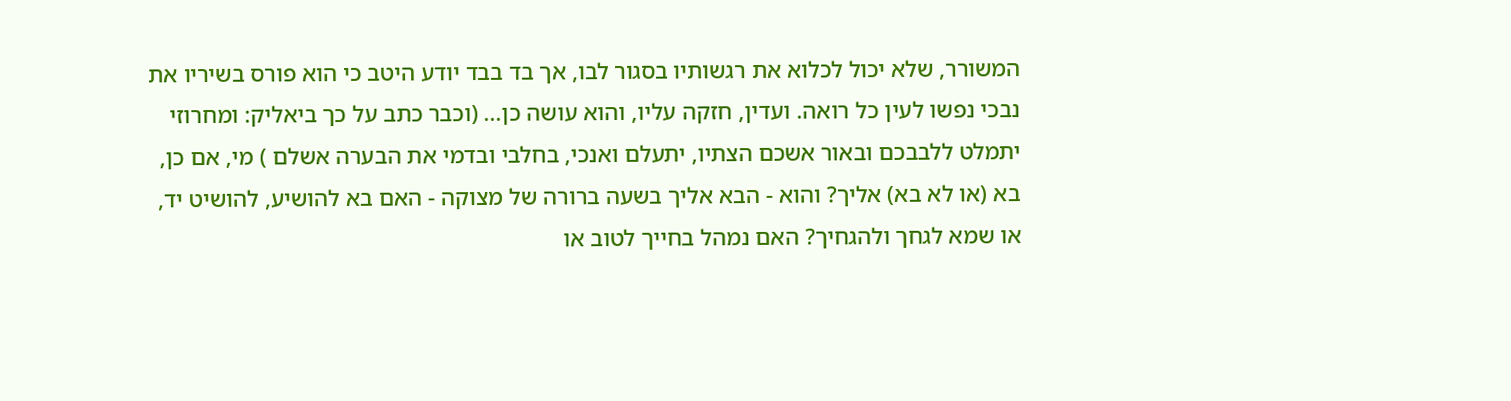המשורר, שלא יכול לכלוא את רגשותיו בסגור לבו, אך בד בבד יודע היטב כי הוא פורס בשיריו את נבכי נפשו לעין כל רואה. ועדין, חזקה עליו, והוא עושה כן... (וכבר כתב על כך ביאליק: ומחרוזי יתמלט ללבבכם ובאור אשכם הצתיו, יתעלם ואנכי, בחלבי ובדמי את הבערה אשלם ) מי, אם כן, בא (או לא בא) אליך? והוא - הבא אליך בשעה ברורה של מצוקה - האם בא להושיע, להושיט יד, או שמא לגחך ולהגחיך? האם נמהל בחייך לטוב או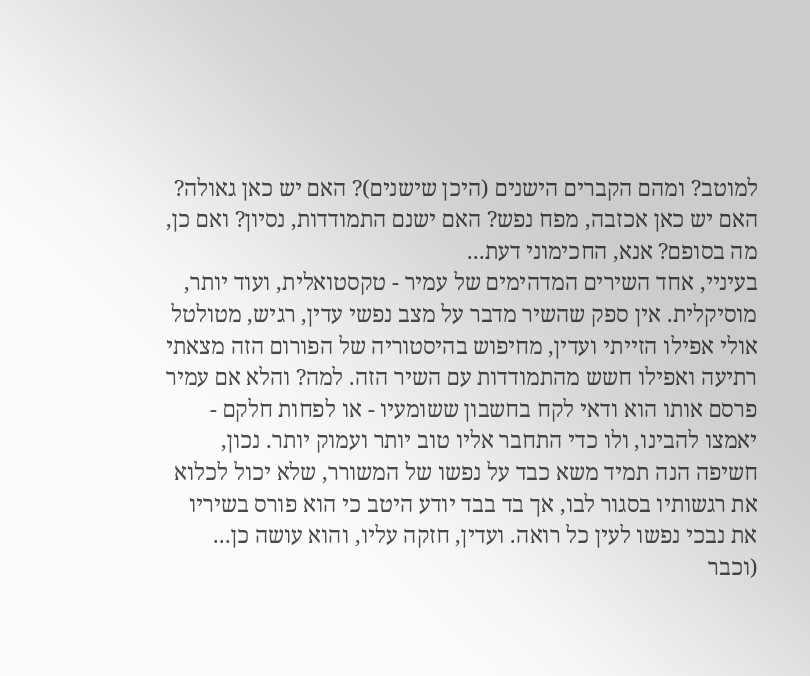למוטב? ומהם הקברים הישנים (היכן שישנים)? האם יש כאן גאולה? האם יש כאן אכזבה, מפח נפש? האם ישנם התמודדות, נסיון? ואם כן, מה בסופם? אנא, החכימוני דעת...
בעיניי, אחד השירים המדהימים של עמיר - טקסטואלית, ועוד יותר, מוסיקלית. אין ספק שהשיר מדבר על מצב נפשי עדין, רגיש, מטולטל אולי אפילו הזייתי ועדין, מחיפוש בהיסטוריה של הפורום הזה מצאתי רתיעה ואפילו חשש מהתמודדות עם השיר הזה. למה? והלא אם עמיר פרסם אותו הוא ודאי לקח בחשבון ששומעיו - או לפחות חלקם - יאמצו להבינו, ולו כדי התחבר אליו טוב יותר ועמוק יותר. נכון, חשיפה הנה תמיד משא כבד על נפשו של המשורר, שלא יכול לכלוא את רגשותיו בסגור לבו, אך בד בבד יודע היטב כי הוא פורס בשיריו את נבכי נפשו לעין כל רואה. ועדין, חזקה עליו, והוא עושה כן... (וכבר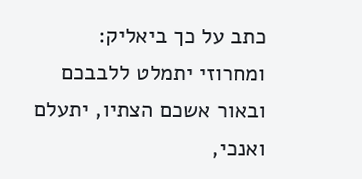כתב על כך ביאליק: ומחרוזי יתמלט ללבבכם ובאור אשכם הצתיו, יתעלם ואנכי,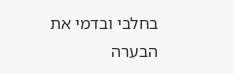בחלבי ובדמי את הבערה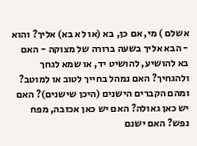אשלם ) מי, אם כן, בא (או לא בא) אליך? והוא - הבא אליך בשעה ברורה של מצוקה - האם בא להושיע, להושיט יד, או שמא לגחך ולהגחיך? האם נמהל בחייך לטוב או למוטב? ומהם הקברים הישנים (היכן שישנים)? האם יש כאן גאולה? האם יש כאן אכזבה, מפח נפש? האם ישנם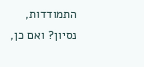התמודדות, נסיון? ואם כן,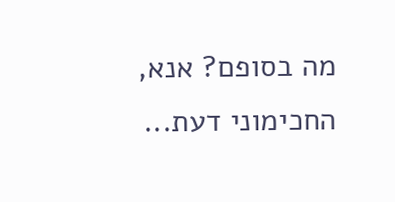מה בסופם? אנא, החכימוני דעת...